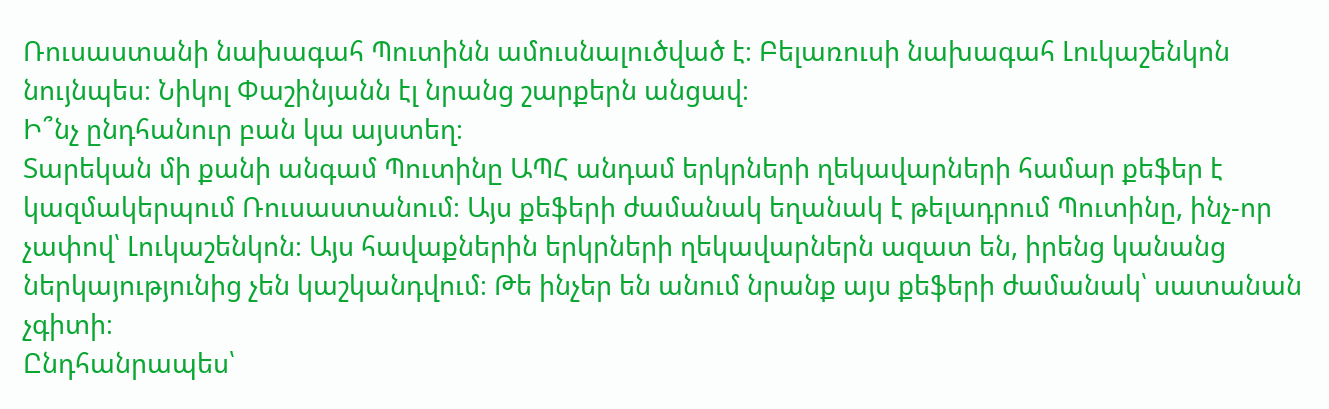Ռուսաստանի նախագահ Պուտինն ամուսնալուծված է։ Բելառուսի նախագահ Լուկաշենկոն նույնպես։ Նիկոլ Փաշինյանն էլ նրանց շարքերն անցավ։
Ի՞նչ ընդհանուր բան կա այստեղ։
Տարեկան մի քանի անգամ Պուտինը ԱՊՀ անդամ երկրների ղեկավարների համար քեֆեր է կազմակերպում Ռուսաստանում։ Այս քեֆերի ժամանակ եղանակ է թելադրում Պուտինը, ինչ-որ չափով՝ Լուկաշենկոն։ Այս հավաքներին երկրների ղեկավարներն ազատ են, իրենց կանանց ներկայությունից չեն կաշկանդվում։ Թե ինչեր են անում նրանք այս քեֆերի ժամանակ՝ սատանան չգիտի։
Ընդհանրապես՝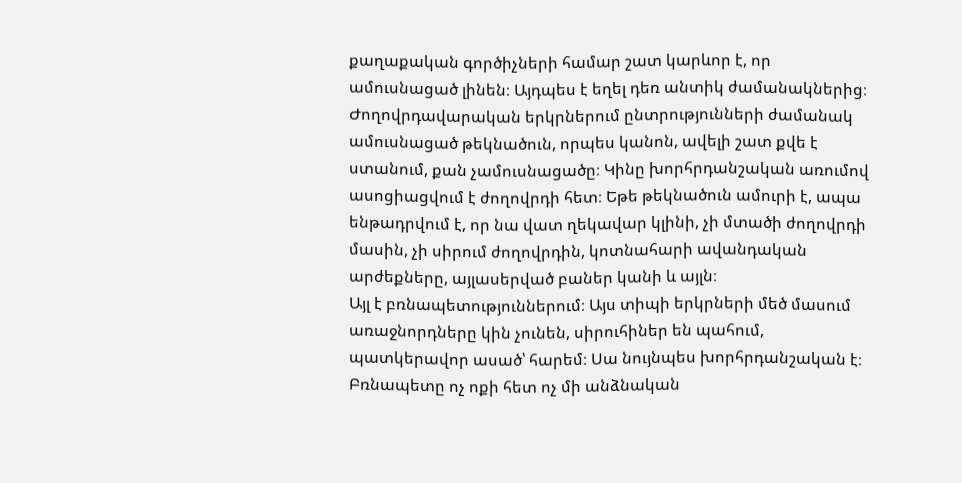քաղաքական գործիչների համար շատ կարևոր է, որ ամուսնացած լինեն։ Այդպես է եղել դեռ անտիկ ժամանակներից։ Ժողովրդավարական երկրներում ընտրությունների ժամանակ ամուսնացած թեկնածուն, որպես կանոն, ավելի շատ քվե է ստանում, քան չամուսնացածը։ Կինը խորհրդանշական առումով ասոցիացվում է ժողովրդի հետ։ Եթե թեկնածուն ամուրի է, ապա ենթադրվում է, որ նա վատ ղեկավար կլինի, չի մտածի ժողովրդի մասին, չի սիրում ժողովրդին, կոտնահարի ավանդական արժեքները, այլասերված բաներ կանի և այլն։
Այլ է բռնապետություններում։ Այս տիպի երկրների մեծ մասում առաջնորդները կին չունեն, սիրուհիներ են պահում, պատկերավոր ասած՝ հարեմ։ Սա նույնպես խորհրդանշական է։ Բռնապետը ոչ ոքի հետ ոչ մի անձնական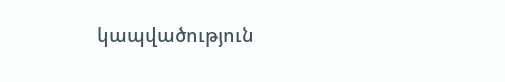կապվածություն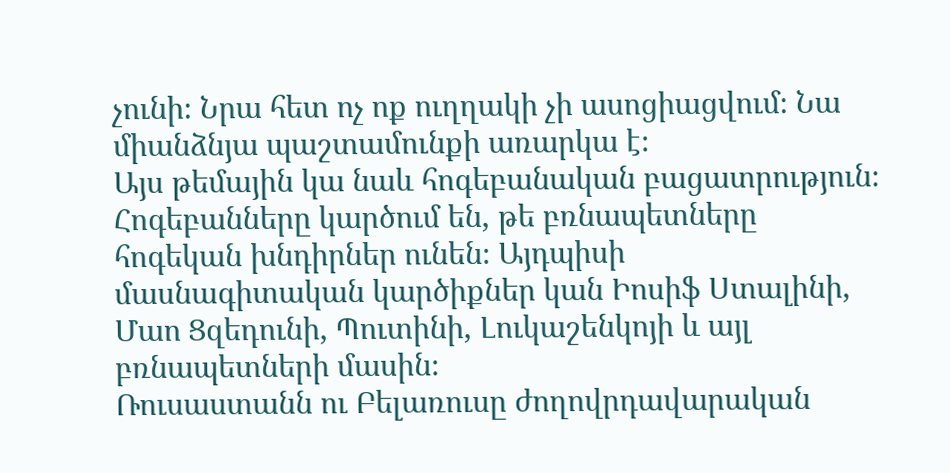չունի։ Նրա հետ ոչ ոք ուղղակի չի ասոցիացվում։ Նա միանձնյա պաշտամունքի առարկա է։
Այս թեմային կա նաև հոգեբանական բացատրություն։ Հոգեբանները կարծում են, թե բռնապետները հոգեկան խնդիրներ ունեն։ Այդպիսի մասնագիտական կարծիքներ կան Իոսիֆ Ստալինի, Մաո Ցզեդունի, Պուտինի, Լուկաշենկոյի և այլ բռնապետների մասին։
Ռուսաստանն ու Բելառուսը ժողովրդավարական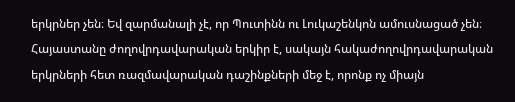երկրներ չեն։ Եվ զարմանալի չէ, որ Պուտինն ու Լուկաշենկոն ամուսնացած չեն։ Հայաստանը ժողովրդավարական երկիր է, սակայն հակաժողովրդավարական երկրների հետ ռազմավարական դաշինքների մեջ է, որոնք ոչ միայն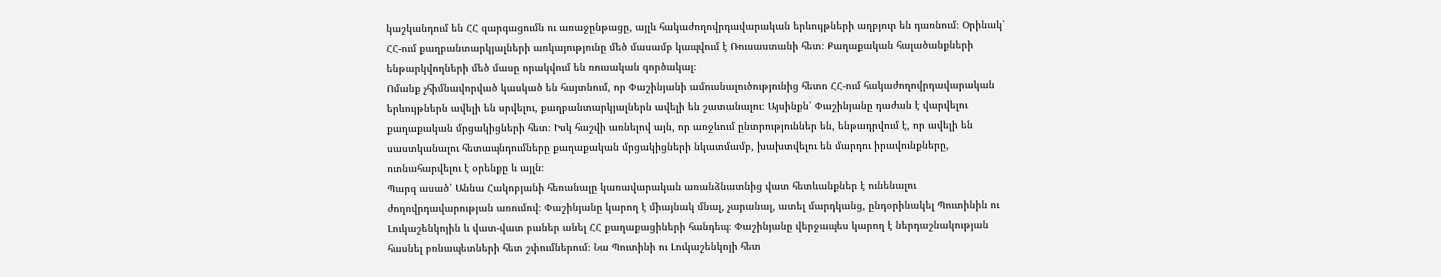կաշկանդում են ՀՀ զարգացումն ու առաջընթացը, այլև հակաժողովրդավարական երևույթների աղբյուր են դառնում։ Օրինակ՝ ՀՀ-ում քաղբանտարկյալների առկայությունը մեծ մասամբ կապվում է Ռուսաստանի հետ։ Քաղաքական հալածանքների ենթարկվողների մեծ մասը որակվում են ռուսական գործակալ։
Ոմանք չհիմնավորված կասկած են հայտնում, որ Փաշինյանի ամուսնալուծությունից հետո ՀՀ-ում հակաժողովրդավարական երևույթներն ավելի են սրվելու, քաղբանտարկյալներն ավելի են շատանալու։ Այսինքն՝ Փաշինյանը դաժան է վարվելու քաղաքական մրցակիցների հետ։ Իսկ հաշվի առնելով այն, որ առջևում ընտրություններ են, ենթադրվում է, որ ավելի են սաստկանալու հետապնդումները քաղաքական մրցակիցների նկատմամբ, խախտվելու են մարդու իրավունքները, ոտնահարվելու է օրենքը և այլն։
Պարզ ասած՝ Աննա Հակոբյանի հեռանալը կառավարական առանձնատնից վատ հետևանքներ է ունենալու ժողովրդավարության առումով։ Փաշինյանը կարող է միայնակ մնալ, չարանալ, ատել մարդկանց, ընդօրինակել Պուտինին ու Լուկաշենկոյին և վատ-վատ բաներ անել ՀՀ քաղաքացիների հանդեպ։ Փաշինյանը վերջապես կարող է ներդաշնակության հասնել բռնապետների հետ շփումներում։ Նա Պուտինի ու Լուկաշենկոյի հետ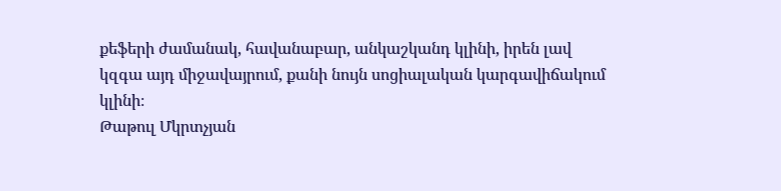քեֆերի ժամանակ, հավանաբար, անկաշկանդ կլինի, իրեն լավ կզգա այդ միջավայրում, քանի նույն սոցիալական կարգավիճակում կլինի։
Թաթուլ Մկրտչյան